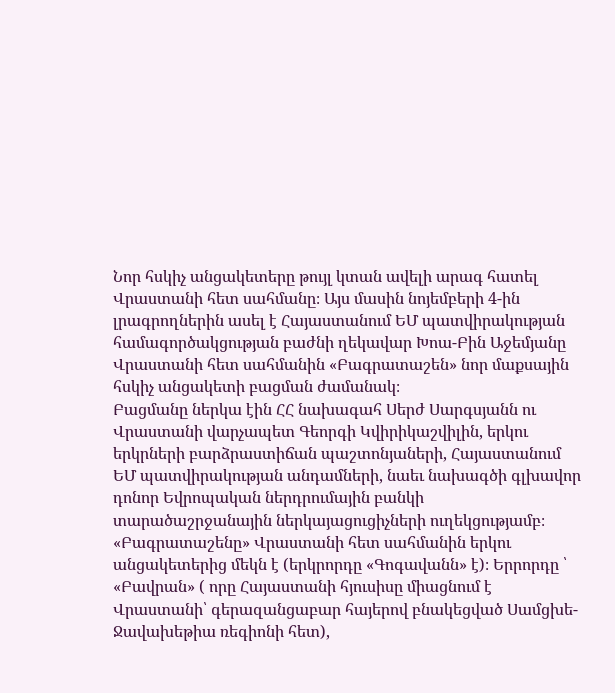Նոր հսկիչ անցակետերը թույլ կտան ավելի արագ հատել Վրաստանի հետ սահմանը։ Այս մասին նոյեմբերի 4-ին լրագրողներին ասել է Հայաստանում ԵՄ պատվիրակության համագործակցության բաժնի ղեկավար Խոա-Բին Աջեմյանը Վրաստանի հետ սահմանին «Բագրատաշեն» նոր մաքսային հսկիչ անցակետի բացման ժամանակ։
Բացմանը ներկա էին ՀՀ նախագահ Սերժ Սարգսյանն ու Վրաստանի վարչապետ Գեորգի Կվիրիկաշվիլին, երկու երկրների բարձրաստիճան պաշտոնյաների, Հայաստանում ԵՄ պատվիրակության անդամների, նաեւ նախագծի գլխավոր դոնոր Եվրոպական ներդրումային բանկի տարածաշրջանային ներկայացուցիչների ուղեկցությամբ։
«Բագրատաշենը» Վրաստանի հետ սահմանին երկու անցակետերից մեկն է (երկրորդը «Գոգավանն» է)։ Երրորդը ՝ «Բավրան» ( որը Հայաստանի հյուսիսը միացնում է Վրաստանի՝ գերազանցաբար հայերով բնակեցված Սամցխե-Ջավախեթիա ռեգիոնի հետ),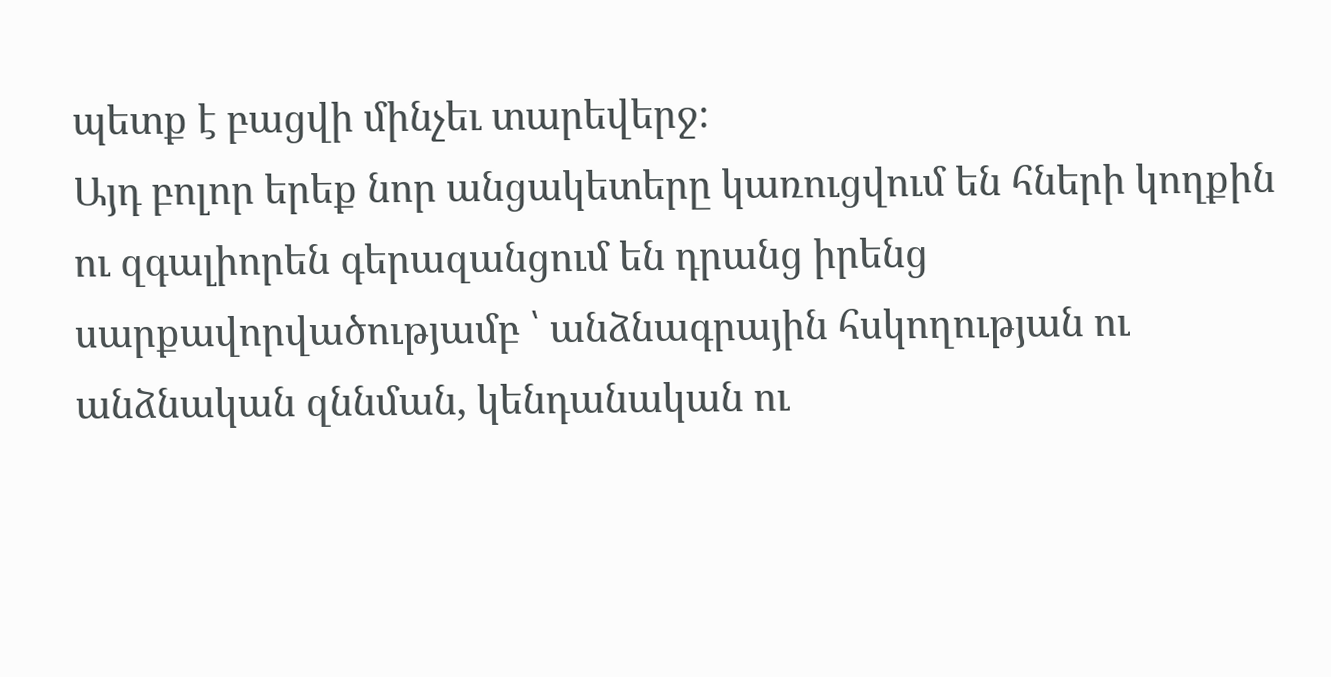պետք է բացվի մինչեւ տարեվերջ։
Այդ բոլոր երեք նոր անցակետերը կառուցվում են հների կողքին ու զգալիորեն գերազանցում են դրանց իրենց սարքավորվածությամբ ՝ անձնագրային հսկողության ու անձնական զննման, կենդանական ու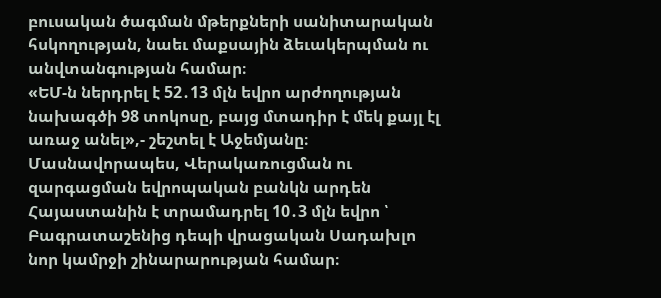բուսական ծագման մթերքների սանիտարական հսկողության, նաեւ մաքսային ձեւակերպման ու անվտանգության համար։
«ԵՄ-ն ներդրել է 52․13 մլն եվրո արժողության նախագծի 98 տոկոսը, բայց մտադիր է մեկ քայլ էլ առաջ անել»,- շեշտել է Աջեմյանը։
Մասնավորապես, Վերակառուցման ու զարգացման եվրոպական բանկն արդեն Հայաստանին է տրամադրել 10․3 մլն եվրո ՝ Բագրատաշենից դեպի վրացական Սադախլո նոր կամրջի շինարարության համար։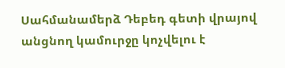Սահմանամերձ Դեբեդ գետի վրայով անցնող կամուրջը կոչվելու է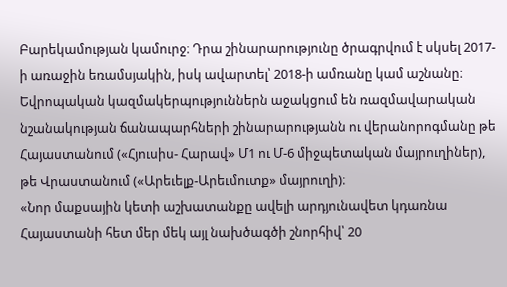Բարեկամության կամուրջ։ Դրա շինարարությունը ծրագրվում է սկսել 2017-ի առաջին եռամսյակին, իսկ ավարտել՝ 2018-ի ամռանը կամ աշնանը։
Եվրոպական կազմակերպություններն աջակցում են ռազմավարական նշանակության ճանապարհների շինարարությանն ու վերանորոգմանը թե Հայաստանում («Հյուսիս- Հարավ» Մ1 ու Մ-6 միջպետական մայրուղիներ), թե Վրաստանում («Արեւելք-Արեւմուտք» մայրուղի)։
«Նոր մաքսային կետի աշխատանքը ավելի արդյունավետ կդառնա Հայաստանի հետ մեր մեկ այլ նախծագծի շնորհիվ՝ 20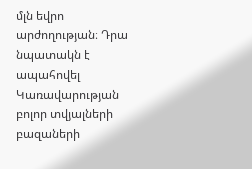մլն եվրո արժողության։ Դրա նպատակն է ապահովել Կառավարության բոլոր տվյալների բազաների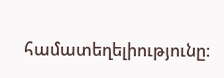համատեղելիությունը։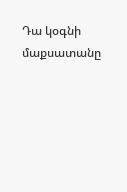Դա կօգնի մաքսատանը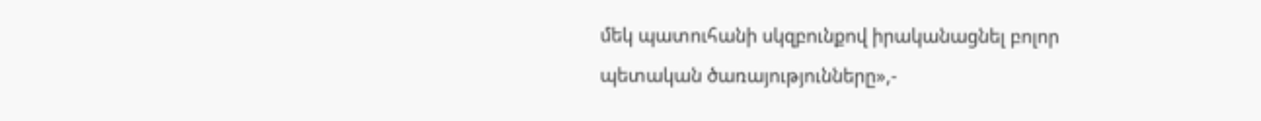մեկ պատուհանի սկզբունքով իրականացնել բոլոր պետական ծառայությունները»,-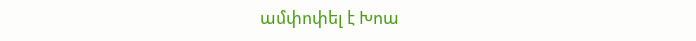ամփոփել է Խոա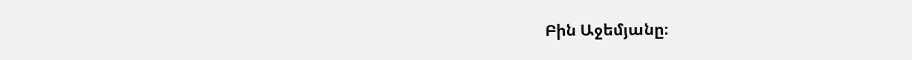Բին Աջեմյանը։